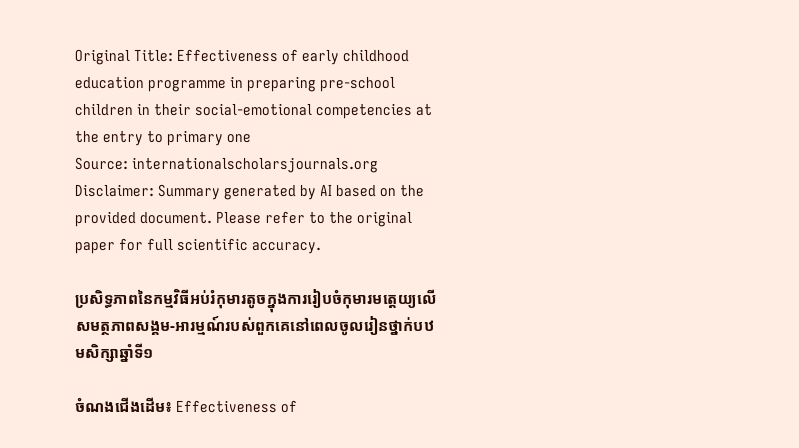Original Title: Effectiveness of early childhood education programme in preparing pre-school children in their social-emotional competencies at the entry to primary one
Source: internationalscholarsjournals.org
Disclaimer: Summary generated by AI based on the provided document. Please refer to the original paper for full scientific accuracy.

ប្រសិទ្ធភាពនៃកម្មវិធីអប់រំកុមារតូចក្នុងការរៀបចំកុមារមត្តេយ្យលើសមត្ថភាពសង្គម-អារម្មណ៍របស់ពួកគេនៅពេលចូលរៀនថ្នាក់បឋមសិក្សាឆ្នាំទី១

ចំណងជើងដើម៖ Effectiveness of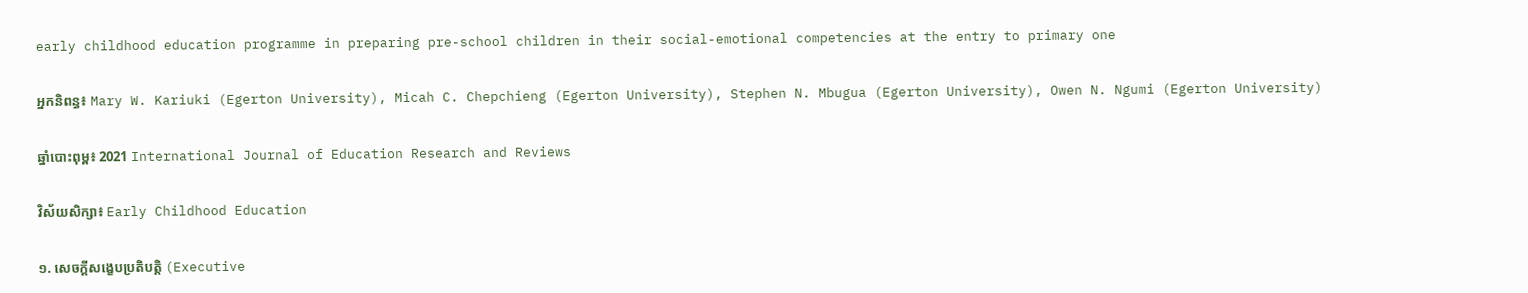early childhood education programme in preparing pre-school children in their social-emotional competencies at the entry to primary one

អ្នកនិពន្ធ៖ Mary W. Kariuki (Egerton University), Micah C. Chepchieng (Egerton University), Stephen N. Mbugua (Egerton University), Owen N. Ngumi (Egerton University)

ឆ្នាំបោះពុម្ព៖ 2021 International Journal of Education Research and Reviews

វិស័យសិក្សា៖ Early Childhood Education

១. សេចក្តីសង្ខេបប្រតិបត្តិ (Executive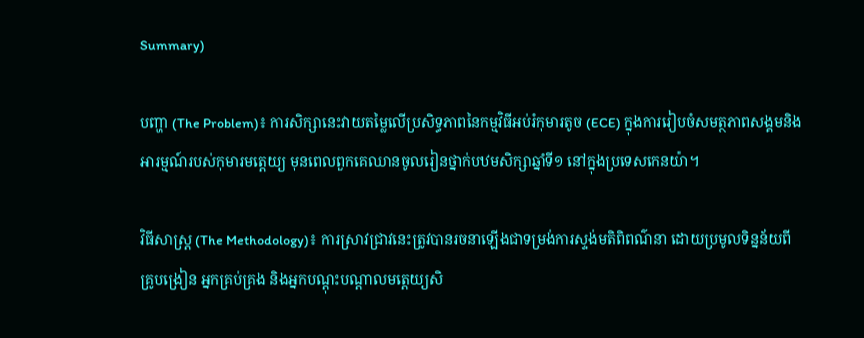Summary)

បញ្ហា (The Problem)៖ ការសិក្សានេះវាយតម្លៃលើប្រសិទ្ធភាពនៃកម្មវិធីអប់រំកុមារតូច (ECE) ក្នុងការរៀបចំសមត្ថភាពសង្គមនិងអារម្មណ៍របស់កុមារមត្តេយ្យ មុនពេលពួកគេឈានចូលរៀនថ្នាក់បឋមសិក្សាឆ្នាំទី១ នៅក្នុងប្រទេសកេនយ៉ា។

វិធីសាស្ត្រ (The Methodology)៖ ការស្រាវជ្រាវនេះត្រូវបានរចនាឡើងជាទម្រង់ការស្ទង់មតិពិពណ៌នា ដោយប្រមូលទិន្នន័យពីគ្រូបង្រៀន អ្នកគ្រប់គ្រង និងអ្នកបណ្តុះបណ្តាលមត្តេយ្យសិ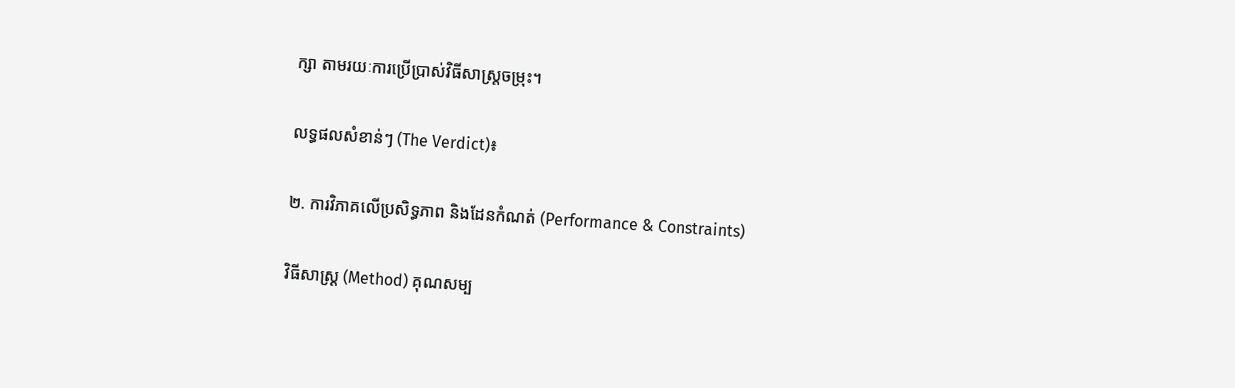ក្សា តាមរយៈការប្រើប្រាស់វិធីសាស្ត្រចម្រុះ។

លទ្ធផលសំខាន់ៗ (The Verdict)៖

២. ការវិភាគលើប្រសិទ្ធភាព និងដែនកំណត់ (Performance & Constraints)

វិធីសាស្ត្រ (Method) គុណសម្ប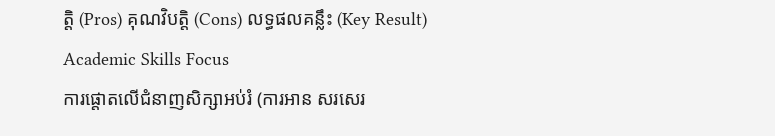ត្តិ (Pros) គុណវិបត្តិ (Cons) លទ្ធផលគន្លឹះ (Key Result)
Academic Skills Focus
ការផ្តោតលើជំនាញសិក្សាអប់រំ (ការអាន សរសេរ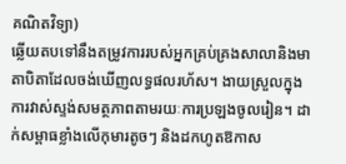គណិតវិទ្យា)
ឆ្លើយតបទៅនឹងតម្រូវការរបស់អ្នកគ្រប់គ្រងសាលានិងមាតាបិតាដែលចង់ឃើញលទ្ធផលរហ័ស។ ងាយស្រួលក្នុងការវាស់ស្ទង់សមត្ថភាពតាមរយៈការប្រឡងចូលរៀន។ ដាក់សម្ពាធខ្លាំងលើកុមារតូចៗ និងដកហូតឱកាស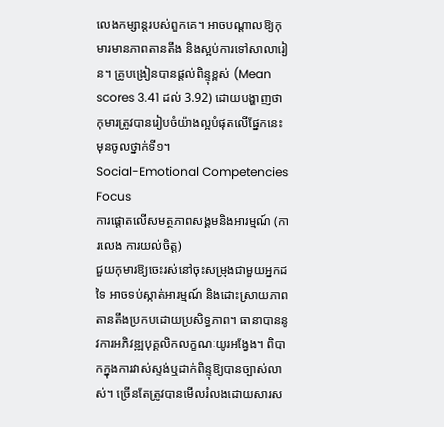លេងកម្សាន្តរបស់ពួកគេ។ អាចបណ្តាលឱ្យកុមារមានភាពតានតឹង និងស្អប់ការទៅសាលារៀន។ គ្រូបង្រៀនបានផ្តល់ពិន្ទុខ្ពស់ (Mean scores 3.41 ដល់ 3.92) ដោយបង្ហាញថាកុមារត្រូវបានរៀបចំយ៉ាងល្អបំផុតលើផ្នែកនេះមុនចូលថ្នាក់ទី១។
Social-Emotional Competencies Focus
ការផ្តោតលើសមត្ថភាពសង្គមនិងអារម្មណ៍ (ការលេង ការយល់ចិត្ត)
ជួយកុមារឱ្យចេះរស់នៅចុះសម្រុងជាមួយអ្នកដទៃ អាចទប់ស្កាត់អារម្មណ៍ និងដោះស្រាយភាពតានតឹងប្រកបដោយប្រសិទ្ធភាព។ ធានាបាននូវការអភិវឌ្ឍបុគ្គលិកលក្ខណៈយូរអង្វែង។ ពិបាកក្នុងការវាស់ស្ទង់ឬដាក់ពិន្ទុឱ្យបានច្បាស់លាស់។ ច្រើនតែត្រូវបានមើលរំលងដោយសារស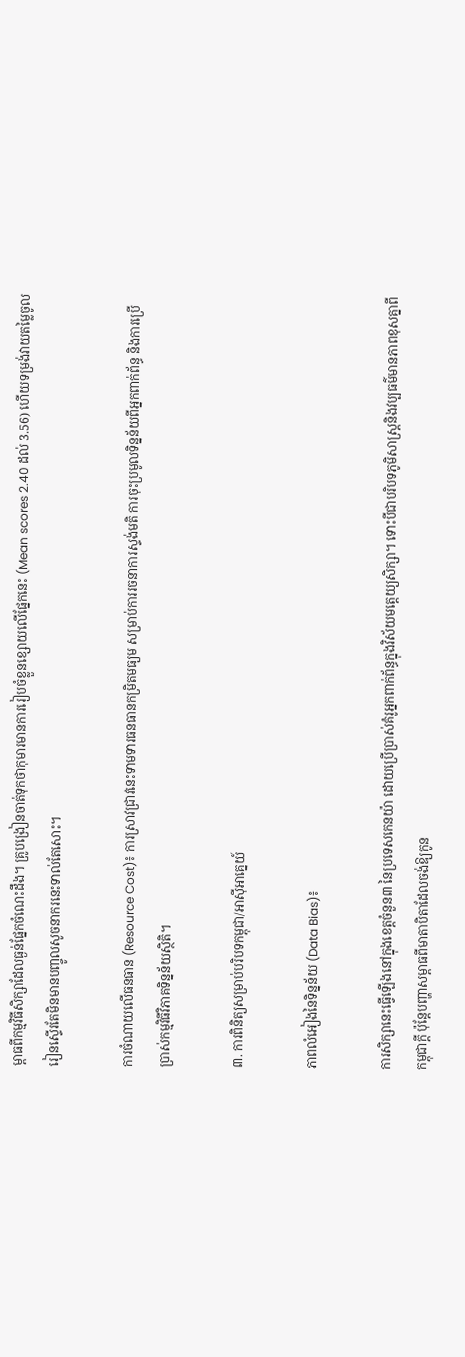ម្ពាធពីកម្មវិធីសិក្សាដែលធ្ងន់ផ្នែកចំណេះដឹង។ គ្រូបង្រៀនចាត់ទុកថាកុមារមានការរៀបចំខ្លួនខ្សោយលើផ្នែកនេះ (Mean scores 2.40 ដល់ 3.56) ហើយទម្រង់វាយតម្លៃចូលរៀនស្ទើរតែមិនមានបញ្ចូលសូចនាករនេះទាល់តែសោះ។

ការចំណាយលើធនធាន (Resource Cost)៖ ការស្រាវជ្រាវនេះទាមទារធនធានកម្រិតមធ្យម សម្រាប់ការរចនាការស្ទង់មតិ ការចុះប្រមូលទិន្នន័យពីអ្នកពាក់ព័ន្ធ និងការប្រើប្រាស់កម្មវិធីវិភាគទិន្នន័យស្ថិតិ។

៣. ការពិនិត្យសម្រាប់បរិបទកម្ពុជា/អាស៊ីអាគ្នេយ៍

ភាពលំអៀងនៃទិន្នន័យ (Data Bias)៖

ការសិក្សានេះធ្វើឡើងនៅក្នុងខេត្តចំនួន៣ នៃប្រទេសកេនយ៉ា ដោយប្រើប្រាស់គំរូអ្នកពាក់ព័ន្ធក្នុងវិស័យមត្តេយ្យសិក្សា។ ទោះបីជាបរិបទភូមិសាស្ត្រនិងវប្បធម៌មានភាពខុសគ្នាពីកម្ពុជាក្តី ប៉ុន្តែបញ្ហាសម្ពាធពីមាតាបិតាដែលចង់ឱ្យកូន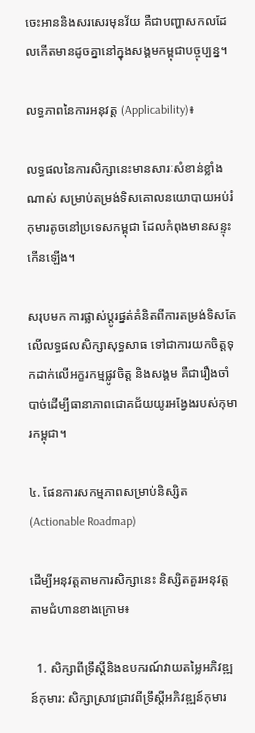ចេះអាននិងសរសេរមុនវ័យ គឺជាបញ្ហាសកលដែលកើតមានដូចគ្នានៅក្នុងសង្គមកម្ពុជាបច្ចុប្បន្ន។

លទ្ធភាពនៃការអនុវត្ត (Applicability)៖

លទ្ធផលនៃការសិក្សានេះមានសារៈសំខាន់ខ្លាំងណាស់ សម្រាប់តម្រង់ទិសគោលនយោបាយអប់រំកុមារតូចនៅប្រទេសកម្ពុជា ដែលកំពុងមានសន្ទុះកើនឡើង។

សរុបមក ការផ្លាស់ប្តូរផ្នត់គំនិតពីការតម្រង់ទិសតែលើលទ្ធផលសិក្សាសុទ្ធសាធ ទៅជាការយកចិត្តទុកដាក់លើអក្ខរកម្មផ្លូវចិត្ត និងសង្គម គឺជារឿងចាំបាច់ដើម្បីធានាភាពជោគជ័យយូរអង្វែងរបស់កុមារកម្ពុជា។

៤. ផែនការសកម្មភាពសម្រាប់និស្សិត (Actionable Roadmap)

ដើម្បីអនុវត្តតាមការសិក្សានេះ និស្សិតគួរអនុវត្តតាមជំហានខាងក្រោម៖

  1. សិក្សាពីទ្រឹស្តីនិងឧបករណ៍វាយតម្លៃអភិវឌ្ឍន៍កុមារ: សិក្សាស្រាវជ្រាវពីទ្រឹស្តីអភិវឌ្ឍន៍កុមារ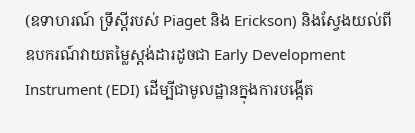(ឧទាហរណ៍ ទ្រឹស្តីរបស់ Piaget និង Erickson) និងស្វែងយល់ពីឧបករណ៍វាយតម្លៃស្តង់ដារដូចជា Early Development Instrument (EDI) ដើម្បីជាមូលដ្ឋានក្នុងការបង្កើត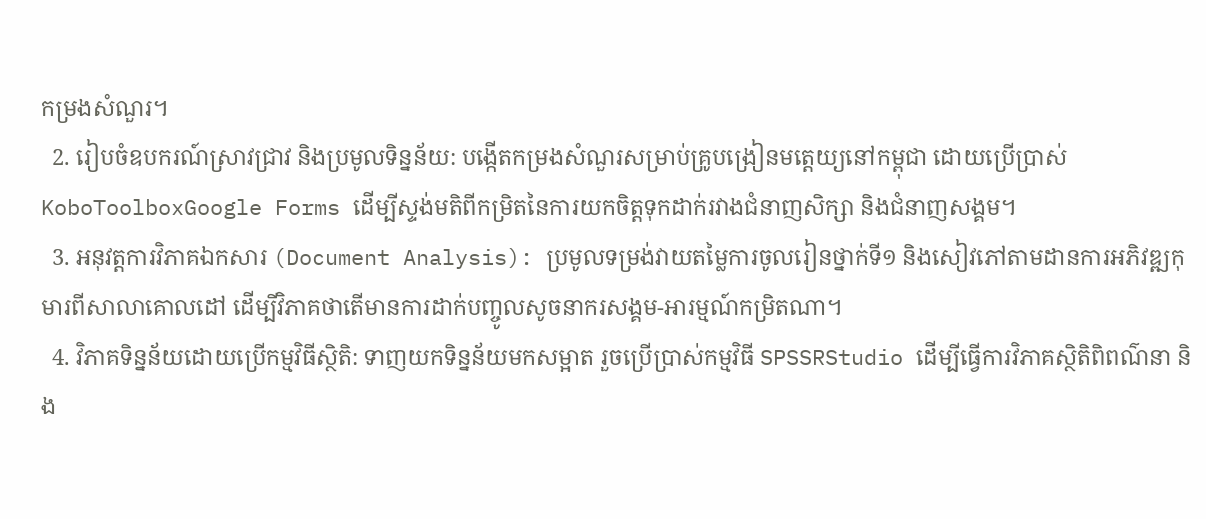កម្រងសំណួរ។
  2. រៀបចំឧបករណ៍ស្រាវជ្រាវ និងប្រមូលទិន្នន័យ: បង្កើតកម្រងសំណួរសម្រាប់គ្រូបង្រៀនមត្តេយ្យនៅកម្ពុជា ដោយប្រើប្រាស់ KoboToolboxGoogle Forms ដើម្បីស្ទង់មតិពីកម្រិតនៃការយកចិត្តទុកដាក់រវាងជំនាញសិក្សា និងជំនាញសង្គម។
  3. អនុវត្តការវិភាគឯកសារ (Document Analysis): ប្រមូលទម្រង់វាយតម្លៃការចូលរៀនថ្នាក់ទី១ និងសៀវភៅតាមដានការអភិវឌ្ឍកុមារពីសាលាគោលដៅ ដើម្បីវិភាគថាតើមានការដាក់បញ្ចូលសូចនាករសង្គម-អារម្មណ៍កម្រិតណា។
  4. វិភាគទិន្នន័យដោយប្រើកម្មវិធីស្ថិតិ: ទាញយកទិន្នន័យមកសម្អាត រួចប្រើប្រាស់កម្មវិធី SPSSRStudio ដើម្បីធ្វើការវិភាគស្ថិតិពិពណ៌នា និង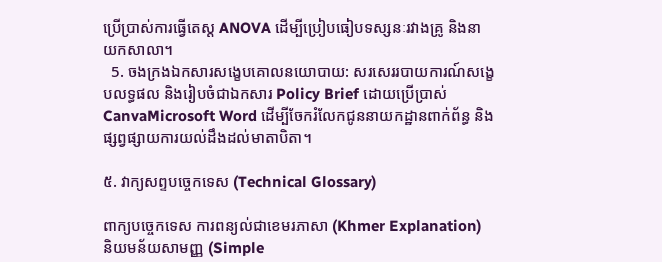ប្រើប្រាស់ការធ្វើតេស្ត ANOVA ដើម្បីប្រៀបធៀបទស្សនៈរវាងគ្រូ និងនាយកសាលា។
  5. ចងក្រងឯកសារសង្ខេបគោលនយោបាយ: សរសេររបាយការណ៍សង្ខេបលទ្ធផល និងរៀបចំជាឯកសារ Policy Brief ដោយប្រើប្រាស់ CanvaMicrosoft Word ដើម្បីចែករំលែកជូននាយកដ្ឋានពាក់ព័ន្ធ និងផ្សព្វផ្សាយការយល់ដឹងដល់មាតាបិតា។

៥. វាក្យសព្ទបច្ចេកទេស (Technical Glossary)

ពាក្យបច្ចេកទេស ការពន្យល់ជាខេមរភាសា (Khmer Explanation) និយមន័យសាមញ្ញ (Simple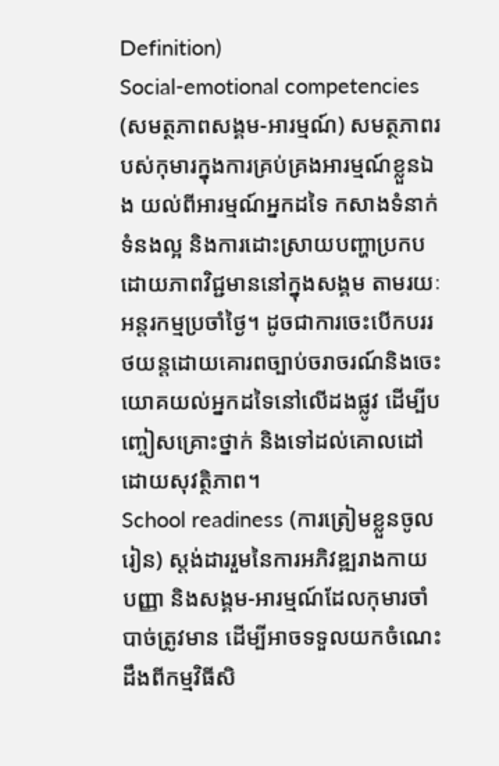Definition)
Social-emotional competencies (សមត្ថភាពសង្គម-អារម្មណ៍) សមត្ថភាពរបស់កុមារក្នុងការគ្រប់គ្រងអារម្មណ៍ខ្លួនឯង យល់ពីអារម្មណ៍អ្នកដទៃ កសាងទំនាក់ទំនងល្អ និងការដោះស្រាយបញ្ហាប្រកបដោយភាពវិជ្ជមាននៅក្នុងសង្គម តាមរយៈអន្តរកម្មប្រចាំថ្ងៃ។ ដូចជាការចេះបើកបររថយន្តដោយគោរពច្បាប់ចរាចរណ៍និងចេះយោគយល់អ្នកដទៃនៅលើដងផ្លូវ ដើម្បីបញ្ចៀសគ្រោះថ្នាក់ និងទៅដល់គោលដៅដោយសុវត្ថិភាព។
School readiness (ការត្រៀមខ្លួនចូលរៀន) ស្តង់ដាររួមនៃការអភិវឌ្ឍរាងកាយ បញ្ញា និងសង្គម-អារម្មណ៍ដែលកុមារចាំបាច់ត្រូវមាន ដើម្បីអាចទទួលយកចំណេះដឹងពីកម្មវិធីសិ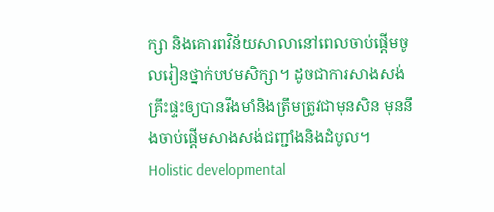ក្សា និងគោរពវិន័យសាលានៅពេលចាប់ផ្តើមចូលរៀនថ្នាក់បឋមសិក្សា។ ដូចជាការសាងសង់គ្រឹះផ្ទះឲ្យបានរឹងមាំនិងត្រឹមត្រូវជាមុនសិន មុននឹងចាប់ផ្តើមសាងសង់ជញ្ជាំងនិងដំបូល។
Holistic developmental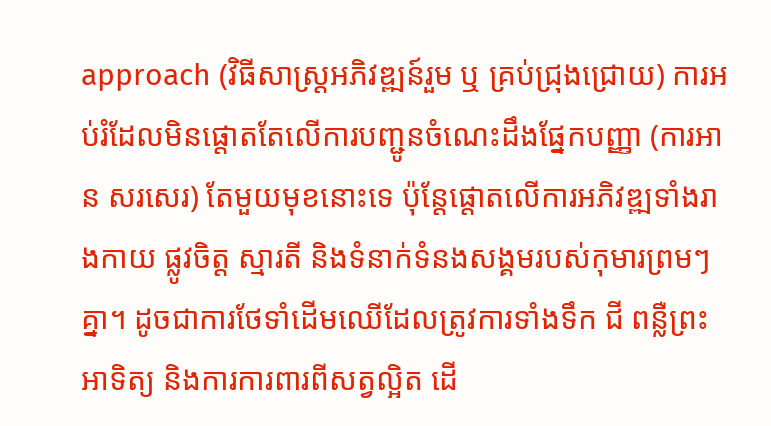approach (វិធីសាស្ត្រអភិវឌ្ឍន៍រួម ឬ គ្រប់ជ្រុងជ្រោយ) ការអប់រំដែលមិនផ្តោតតែលើការបញ្ជូនចំណេះដឹងផ្នែកបញ្ញា (ការអាន សរសេរ) តែមួយមុខនោះទេ ប៉ុន្តែផ្តោតលើការអភិវឌ្ឍទាំងរាងកាយ ផ្លូវចិត្ត ស្មារតី និងទំនាក់ទំនងសង្គមរបស់កុមារព្រមៗគ្នា។ ដូចជាការថែទាំដើមឈើដែលត្រូវការទាំងទឹក ជី ពន្លឺព្រះអាទិត្យ និងការការពារពីសត្វល្អិត ដើ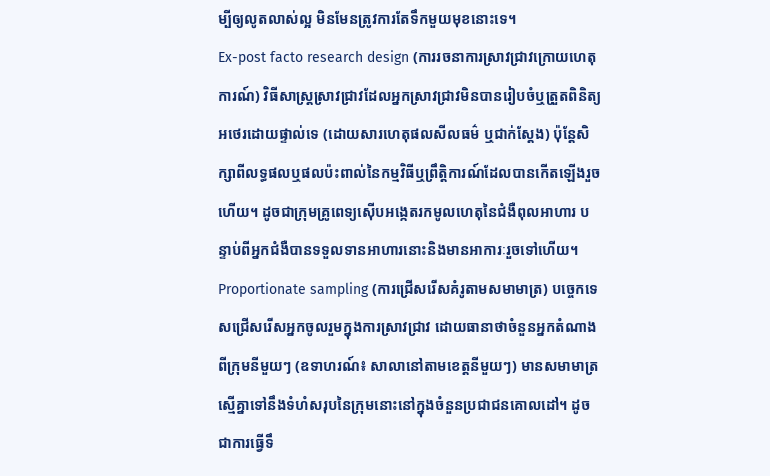ម្បីឲ្យលូតលាស់ល្អ មិនមែនត្រូវការតែទឹកមួយមុខនោះទេ។
Ex-post facto research design (ការរចនាការស្រាវជ្រាវក្រោយហេតុការណ៍) វិធីសាស្ត្រស្រាវជ្រាវដែលអ្នកស្រាវជ្រាវមិនបានរៀបចំឬត្រួតពិនិត្យអថេរដោយផ្ទាល់ទេ (ដោយសារហេតុផលសីលធម៌ ឬជាក់ស្តែង) ប៉ុន្តែសិក្សាពីលទ្ធផលឬផលប៉ះពាល់នៃកម្មវិធីឬព្រឹត្តិការណ៍ដែលបានកើតឡើងរួចហើយ។ ដូចជាក្រុមគ្រូពេទ្យស៊ើបអង្កេតរកមូលហេតុនៃជំងឺពុលអាហារ បន្ទាប់ពីអ្នកជំងឺបានទទួលទានអាហារនោះនិងមានអាការៈរួចទៅហើយ។
Proportionate sampling (ការជ្រើសរើសគំរូតាមសមាមាត្រ) បច្ចេកទេសជ្រើសរើសអ្នកចូលរួមក្នុងការស្រាវជ្រាវ ដោយធានាថាចំនួនអ្នកតំណាងពីក្រុមនីមួយៗ (ឧទាហរណ៍៖ សាលានៅតាមខេត្តនីមួយៗ) មានសមាមាត្រស្មើគ្នាទៅនឹងទំហំសរុបនៃក្រុមនោះនៅក្នុងចំនួនប្រជាជនគោលដៅ។ ដូចជាការធ្វើទឹ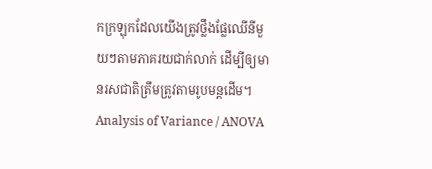កក្រឡុកដែលយើងត្រូវថ្លឹងផ្លែឈើនីមួយៗតាមភាគរយជាក់លាក់ ដើម្បីឲ្យមានរសជាតិត្រឹមត្រូវតាមរូបមន្តដើម។
Analysis of Variance / ANOVA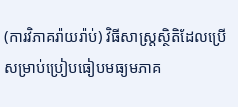(ការវិភាគរ៉ាយរ៉ាប់) វិធីសាស្ត្រស្ថិតិដែលប្រើសម្រាប់ប្រៀបធៀបមធ្យមភាគ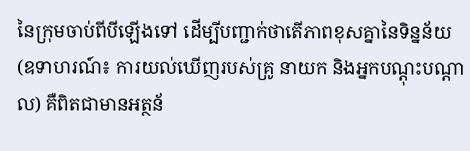នៃក្រុមចាប់ពីបីឡើងទៅ ដើម្បីបញ្ជាក់ថាតើភាពខុសគ្នានៃទិន្នន័យ (ឧទាហរណ៍៖ ការយល់ឃើញរបស់គ្រូ នាយក និងអ្នកបណ្តុះបណ្តាល) គឺពិតជាមានអត្ថន័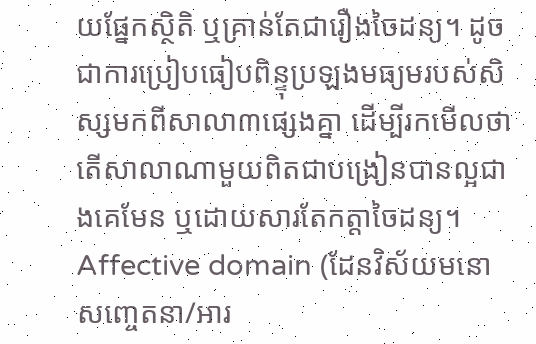យផ្នែកស្ថិតិ ឬគ្រាន់តែជារឿងចៃដន្យ។ ដូចជាការប្រៀបធៀបពិន្ទុប្រឡងមធ្យមរបស់សិស្សមកពីសាលា៣ផ្សេងគ្នា ដើម្បីរកមើលថាតើសាលាណាមួយពិតជាបង្រៀនបានល្អជាងគេមែន ឬដោយសារតែកត្តាចៃដន្យ។
Affective domain (ដែនវិស័យមនោសញ្ចេតនា/អារ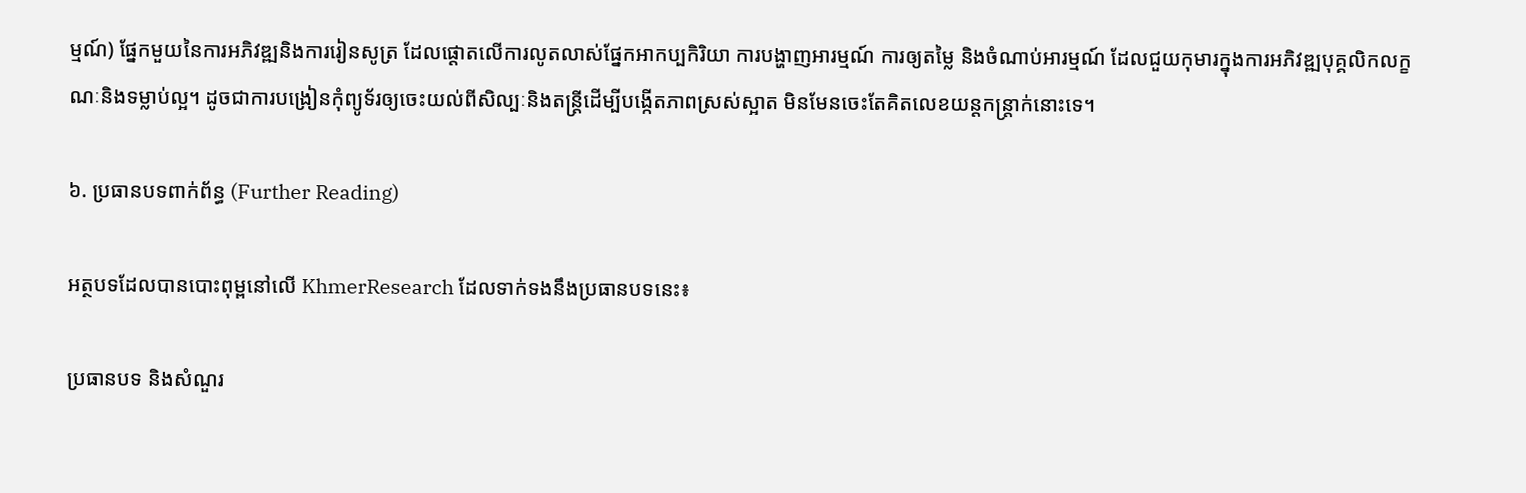ម្មណ៍) ផ្នែកមួយនៃការអភិវឌ្ឍនិងការរៀនសូត្រ ដែលផ្តោតលើការលូតលាស់ផ្នែកអាកប្បកិរិយា ការបង្ហាញអារម្មណ៍ ការឲ្យតម្លៃ និងចំណាប់អារម្មណ៍ ដែលជួយកុមារក្នុងការអភិវឌ្ឍបុគ្គលិកលក្ខណៈនិងទម្លាប់ល្អ។ ដូចជាការបង្រៀនកុំព្យូទ័រឲ្យចេះយល់ពីសិល្បៈនិងតន្ត្រីដើម្បីបង្កើតភាពស្រស់ស្អាត មិនមែនចេះតែគិតលេខយន្តកន្ត្រាក់នោះទេ។

៦. ប្រធានបទពាក់ព័ន្ធ (Further Reading)

អត្ថបទដែលបានបោះពុម្ពនៅលើ KhmerResearch ដែលទាក់ទងនឹងប្រធានបទនេះ៖

ប្រធានបទ និងសំណួរ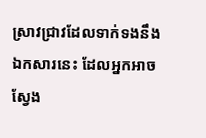ស្រាវជ្រាវដែលទាក់ទងនឹងឯកសារនេះ ដែលអ្នកអាចស្វែង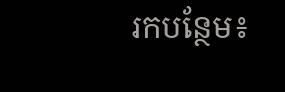រកបន្ថែម៖